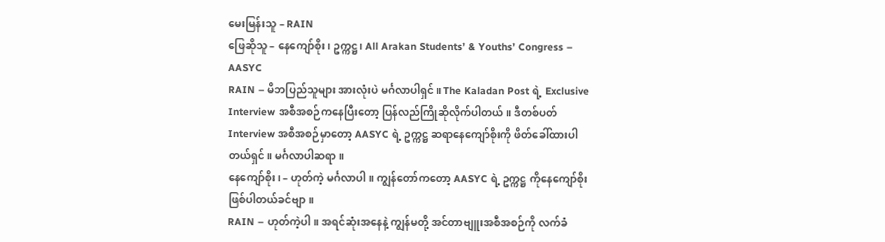မေးမြန်းသူ – RAIN
ဖြေဆိုသူ – နေကျော်စိုး၊ ဥက္ကဋ္ဌ၊ All Arakan Students’ & Youths’ Congress – AASYC
RAIN – မိဘပြည်သူများ အားလုံးပဲ မင်္ဂလာပါရှင်။ The Kaladan Post ရဲ့ Exclusive Interview အစီအစဉ်ကနေပြီးတော့ ပြန်လည်ကြိုဆိုလိုက်ပါတယ်။ ဒီတစ်ပတ် Interview အစီအစဉ်မှာတော့ AASYC ရဲ့ ဥက္ကဋ္ဌ ဆရာနေကျော်စိုးကို ဖိတ်ခေါ်ထားပါတယ်ရှင်။ မင်္ဂလာပါဆရာ။
နေကျော်စိုး၊ – ဟုတ်ကဲ့ မင်္ဂလာပါ။ ကျွန်တော်ကတော့ AASYC ရဲ့ ဥက္ကဋ္ဌ ကိုနေကျော်စိုး ဖြစ်ပါတယ်ခင်ဗျာ။
RAIN – ဟုတ်ကဲ့ပါ။ အရင်ဆုံးအနေနဲ့ ကျွန်မတို့ အင်တာဗျူးအစီအစဉ်ကို လက်ခံ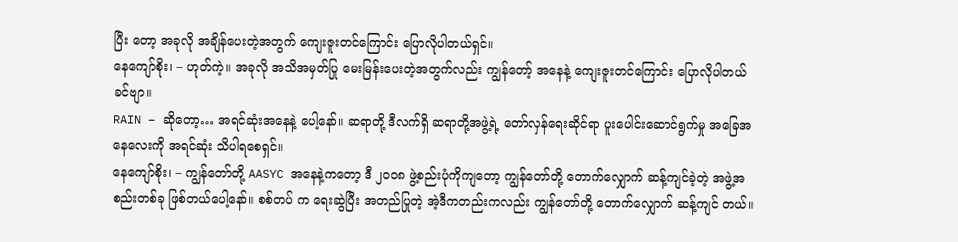ပြီး တော့ အခုလို အချိန်ပေးတဲ့အတွက် ကျေးဇူးတင်ကြောင်း ပြောလိုပါတယ်ရှင်။
နေကျော်စိုး၊ – ဟုတ်ကဲ့။ အခုလို အသိအမှတ်ပြု မေးမြန်းပေးတဲ့အတွက်လည်း ကျွန်တော့် အနေနဲ့ ကျေးဇူးတင်ကြောင်း ပြောလိုပါတယ်ခင်ဗျာ။
RAIN – ဆိုတော့… အရင်ဆုံးအနေနဲ့ ပေါ့နော်။ ဆရာတို့ ဒီလက်ရှိ ဆရာတို့အဖွဲ့ရဲ့ တော်လှန်ရေးဆိုင်ရာ ပူးပေါင်းဆောင်ရွက်မှု အခြေအနေလေးကို အရင်ဆုံး သိပါရစေရှင်။
နေကျော်စိုး၊ – ကျွန်တော်တို့ AASYC အနေနဲ့ကတော့ ဒီ ၂၀၀၈ ဖွဲ့စည်းပုံကိုကျတော့ ကျွန်တော်တို့ တောက်လျှောက် ဆန့်ကျင်ခဲ့တဲ့ အဖွဲ့အစည်းတစ်ခု ဖြစ်တယ်ပေါ့နော်။ စစ်တပ် က ရေးဆွဲပြီး အတည်ပြုတဲ့ အဲ့ဒီကတည်းကလည်း ကျွန်တော်တို့ တောက်လျှောက် ဆန့်ကျင် တယ်။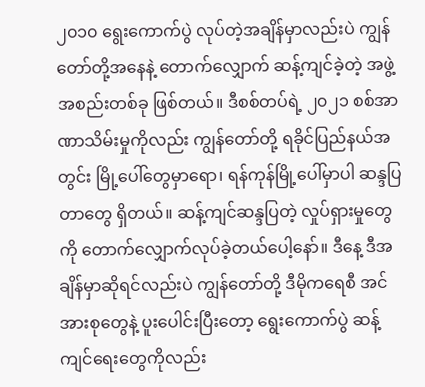၂၀၁၀ ရွေးကောက်ပွဲ လုပ်တဲ့အချိန်မှာလည်းပဲ ကျွန်တော်တို့အနေနဲ့ တောက်လျှောက် ဆန့်ကျင်ခဲ့တဲ့ အဖွဲ့အစည်းတစ်ခု ဖြစ်တယ်။ ဒီစစ်တပ်ရဲ့ ၂၀၂၁ စစ်အာဏာသိမ်းမှုကိုလည်း ကျွန်တော်တို့ ရခိုင်ပြည်နယ်အတွင်း မြို့ပေါ်တွေမှာရော၊ ရန်ကုန်မြို့ပေါ်မှာပါ ဆန္ဒပြတာတွေ ရှိတယ်။ ဆန့်ကျင်ဆန္ဒပြတဲ့ လှုပ်ရှားမှုတွေကို တောက်လျှောက်လုပ်ခဲ့တယ်ပေါ့နော်။ ဒီနေ့ ဒီအချိန်မှာဆိုရင်လည်းပဲ ကျွန်တော်တို့ ဒီမိုကရေစီ အင်အားစုတွေနဲ့ ပူးပေါင်းပြီးတော့ ရွေးကောက်ပွဲ ဆန့်ကျင်ရေးတွေကိုလည်း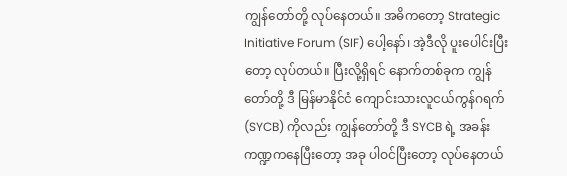ကျွန်တော်တို့ လုပ်နေတယ်။ အဓိကတော့ Strategic Initiative Forum (SIF) ပေါ့နော်၊ အဲ့ဒီလို ပူးပေါင်းပြီးတော့ လုပ်တယ်။ ပြီးလို့ရှိရင် နောက်တစ်ခုက ကျွန်တော်တို့ ဒီ မြန်မာနိုင်ငံ ကျောင်းသားလူငယ်ကွန်ဂရက် (SYCB) ကိုလည်း ကျွန်တော်တို့ ဒီ SYCB ရဲ့ အခန်းကဏ္ဍကနေပြီးတော့ အခု ပါဝင်ပြီးတော့ လုပ်နေတယ်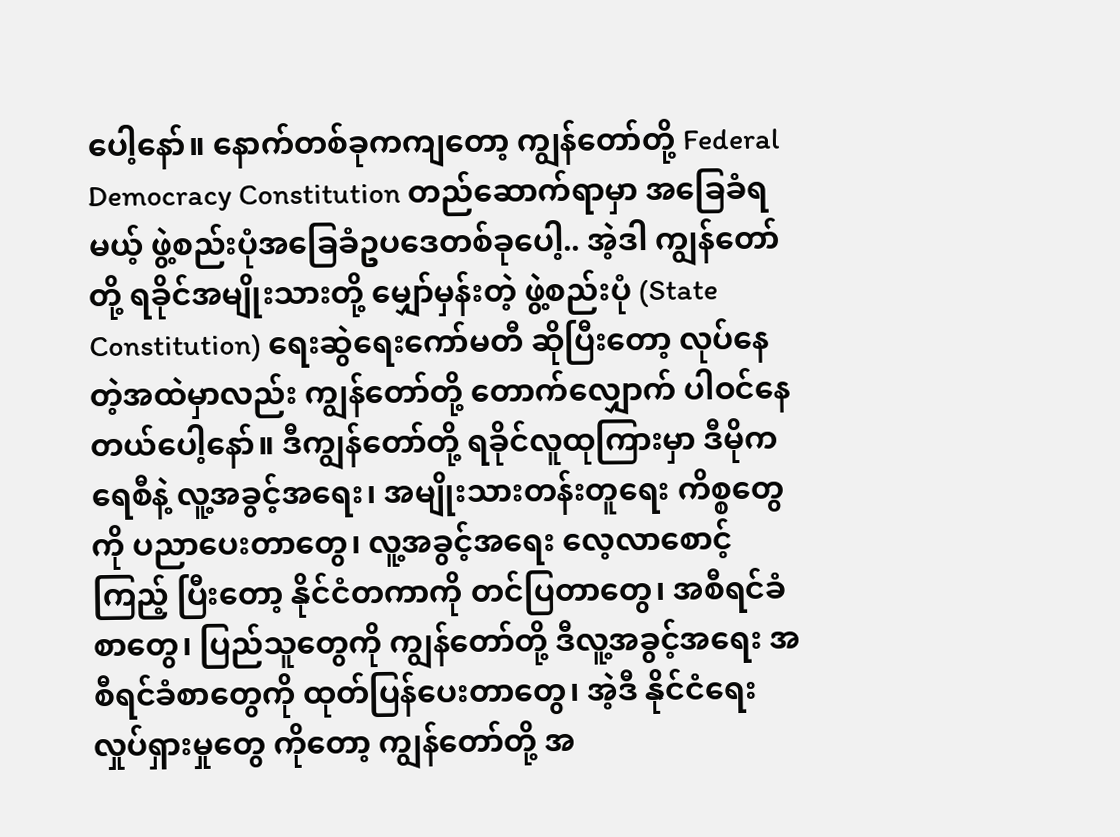ပေါ့နော်။ နောက်တစ်ခုကကျတော့ ကျွန်တော်တို့ Federal Democracy Constitution တည်ဆောက်ရာမှာ အခြေခံရမယ့် ဖွဲ့စည်းပုံအခြေခံဥပဒေတစ်ခုပေါ့.. အဲ့ဒါ ကျွန်တော်တို့ ရခိုင်အမျိုးသားတို့ မျှော်မှန်းတဲ့ ဖွဲ့စည်းပုံ (State Constitution) ရေးဆွဲရေးကော်မတီ ဆိုပြီးတော့ လုပ်နေတဲ့အထဲမှာလည်း ကျွန်တော်တို့ တောက်လျှောက် ပါဝင်နေတယ်ပေါ့နော်။ ဒီကျွန်တော်တို့ ရခိုင်လူထုကြားမှာ ဒီမိုကရေစီနဲ့ လူ့အခွင့်အရေး၊ အမျိုးသားတန်းတူရေး ကိစ္စတွေကို ပညာပေးတာတွေ၊ လူ့အခွင့်အရေး လေ့လာစောင့်ကြည့် ပြီးတော့ နိုင်ငံတကာကို တင်ပြတာတွေ၊ အစီရင်ခံစာတွေ၊ ပြည်သူတွေကို ကျွန်တော်တို့ ဒီလူ့အခွင့်အရေး အစီရင်ခံစာတွေကို ထုတ်ပြန်ပေးတာတွေ၊ အဲ့ဒီ နိုင်ငံရေးလှုပ်ရှားမှုတွေ ကိုတော့ ကျွန်တော်တို့ အ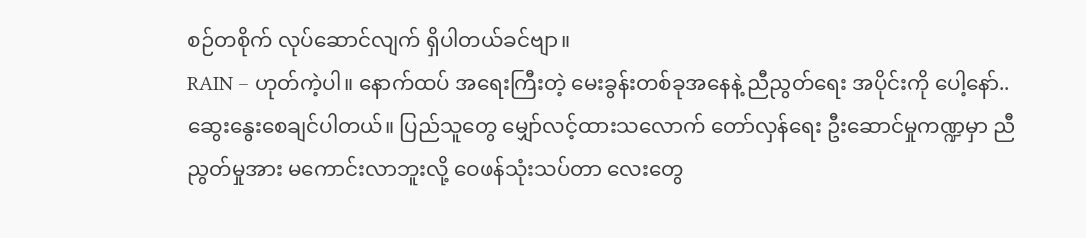စဉ်တစိုက် လုပ်ဆောင်လျက် ရှိပါတယ်ခင်ဗျာ။
RAIN – ဟုတ်ကဲ့ပါ။ နောက်ထပ် အရေးကြီးတဲ့ မေးခွန်းတစ်ခုအနေနဲ့ ညီညွတ်ရေး အပိုင်းကို ပေါ့နော်.. ဆွေးနွေးစေချင်ပါတယ်။ ပြည်သူတွေ မျှော်လင့်ထားသလောက် တော်လှန်ရေး ဦးဆောင်မှုကဏ္ဍမှာ ညီညွတ်မှုအား မကောင်းလာဘူးလို့ ဝေဖန်သုံးသပ်တာ လေးတွေ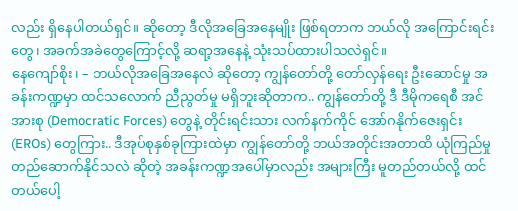လည်း ရှိနေပါတယ်ရှင်။ ဆိုတော့ ဒီလိုအခြေအနေမျိုး ဖြစ်ရတာက ဘယ်လို အကြောင်းရင်းတွေ၊ အခက်အခဲတွေကြောင့်လို့ ဆရာ့အနေနဲ့ သုံးသပ်ထားပါသလဲရှင်။
နေကျော်စိုး၊ – ဘယ်လိုအခြေအနေလဲ ဆိုတော့ ကျွန်တော်တို့ တော်လှန်ရေး ဦးဆောင်မှု အခန်းကဏ္ဍမှာ ထင်သလောက် ညီညွတ်မှု မရှိဘူးဆိုတာက.. ကျွန်တော်တို့ ဒီ ဒီမိုကရေစီ အင်အားစု (Democratic Forces) တွေနဲ့ တိုင်းရင်းသား လက်နက်ကိုင် အော်ဂနိုက်ဇေးရှင်း (EROs) တွေကြား.. ဒီအုပ်စုနှစ်ခုကြားထဲမှာ ကျွန်တော်တို့ ဘယ်အတိုင်းအတာထိ ယုံကြည်မှု တည်ဆောက်နိုင်သလဲ ဆိုတဲ့ အခန်းကဏ္ဍအပေါ်မှာလည်း အများကြီး မူတည်တယ်လို့ ထင်တယ်ပေါ့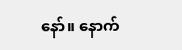နော်။ နောက်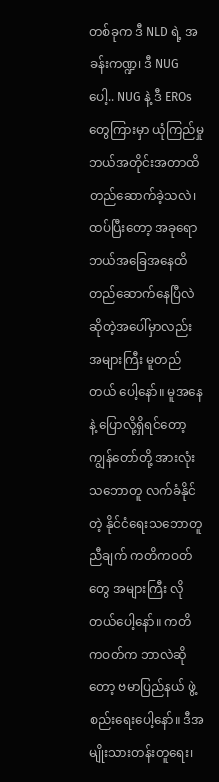တစ်ခုက ဒီ NLD ရဲ့ အခန်းကဏ္ဍ၊ ဒီ NUG ပေါ့.. NUG နဲ့ ဒီ EROs တွေကြားမှာ ယုံကြည်မှု ဘယ်အတိုင်းအတာထိ တည်ဆောက်ခဲ့သလဲ၊ ထပ်ပြီးတော့ အခုရော ဘယ်အခြေအနေထိ တည်ဆောက်နေပြီလဲ ဆိုတဲ့အပေါ်မှာလည်း အများကြီး မူတည်တယ် ပေါ့နော်။ မူအနေနဲ့ ပြောလို့ရှိရင်တော့ ကျွန်တော်တို့ အားလုံးသဘောတူ လက်ခံနိုင်တဲ့ နိုင်ငံရေးသဘောတူညီချက် ကတိကဝတ်တွေ အများကြီး လိုတယ်ပေါ့နော်။ ကတိကဝတ်က ဘာလဲဆိုတော့ ဗမာပြည်နယ် ဖွဲ့စည်းရေးပေါ့နော်။ ဒီအမျိုးသားတန်းတူရေး၊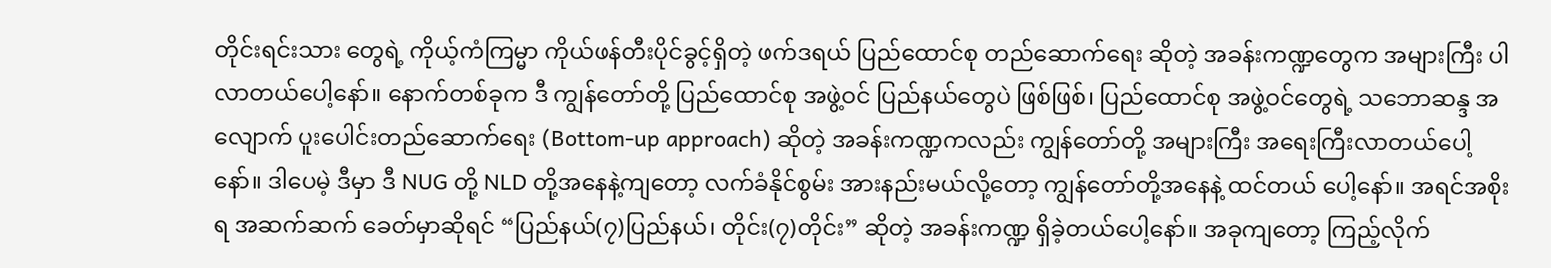တိုင်းရင်းသား တွေရဲ့ ကိုယ့်ကံကြမ္မာ ကိုယ်ဖန်တီးပိုင်ခွင့်ရှိတဲ့ ဖက်ဒရယ် ပြည်ထောင်စု တည်ဆောက်ရေး ဆိုတဲ့ အခန်းကဏ္ဍတွေက အများကြီး ပါလာတယ်ပေါ့နော်။ နောက်တစ်ခုက ဒီ ကျွန်တော်တို့ ပြည်ထောင်စု အဖွဲ့ဝင် ပြည်နယ်တွေပဲ ဖြစ်ဖြစ်၊ ပြည်ထောင်စု အဖွဲ့ဝင်တွေရဲ့ သဘောဆန္ဒ အလျောက် ပူးပေါင်းတည်ဆောက်ရေး (Bottom-up approach) ဆိုတဲ့ အခန်းကဏ္ဍကလည်း ကျွန်တော်တို့ အများကြီး အရေးကြီးလာတယ်ပေါ့နော်။ ဒါပေမဲ့ ဒီမှာ ဒီ NUG တို့ NLD တို့အနေနဲ့ကျတော့ လက်ခံနိုင်စွမ်း အားနည်းမယ်လို့တော့ ကျွန်တော်တို့အနေနဲ့ ထင်တယ် ပေါ့နော်။ အရင်အစိုးရ အဆက်ဆက် ခေတ်မှာဆိုရင် “ပြည်နယ်(၇)ပြည်နယ်၊ တိုင်း(၇)တိုင်း” ဆိုတဲ့ အခန်းကဏ္ဍ ရှိခဲ့တယ်ပေါ့နော်။ အခုကျတော့ ကြည့်လိုက်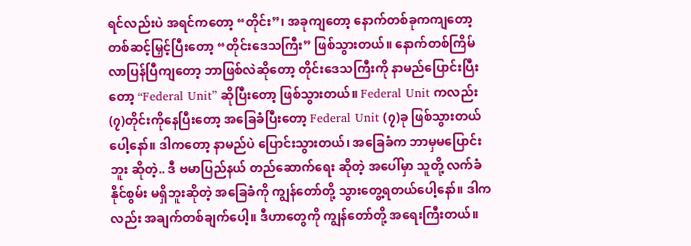ရင်လည်းပဲ အရင်ကတော့ “တိုင်း”၊ အခုကျတော့ နောက်တစ်ခုကကျတော့ တစ်ဆင့်မြှင့်ပြီးတော့ “တိုင်းဒေသကြီး” ဖြစ်သွားတယ်။ နောက်တစ်ကြိမ် လာပြန်ပြီကျတော့ ဘာဖြစ်လဲဆိုတော့ တိုင်းဒေသကြီးကို နာမည်ပြောင်းပြီးတော့ “Federal Unit” ဆိုပြီးတော့ ဖြစ်သွားတယ်။ Federal Unit ကလည်း (၇)တိုင်းကိုနေပြီးတော့ အခြေခံပြီးတော့ Federal Unit (၇)ခု ဖြစ်သွားတယ်ပေါ့နော်။ ဒါကတော့ နာမည်ပဲ ပြောင်းသွားတယ်၊ အခြေခံက ဘာမှမပြောင်းဘူး ဆိုတဲ့.. ဒီ ဗမာပြည်နယ် တည်ဆောက်ရေး ဆိုတဲ့ အပေါ်မှာ သူတို့ လက်ခံနိုင်စွမ်း မရှိဘူးဆိုတဲ့ အခြေခံကို ကျွန်တော်တို့ သွားတွေ့ရတယ်ပေါ့နော်။ ဒါကလည်း အချက်တစ်ချက်ပေါ့။ ဒီဟာတွေကို ကျွန်တော်တို့ အရေးကြီးတယ်။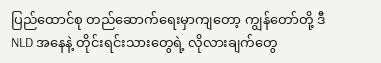ပြည်ထောင်စု တည်ဆောက်ရေးမှာကျတော့ ကျွန်တော်တို့ ဒီ NLD အနေနဲ့ တိုင်းရင်းသားတွေရဲ့ လိုလားချက်တွေ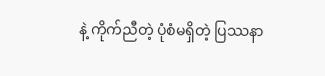နဲ့ ကိုက်ညီတဲ့ ပုံစံမရှိတဲ့ ပြဿနာ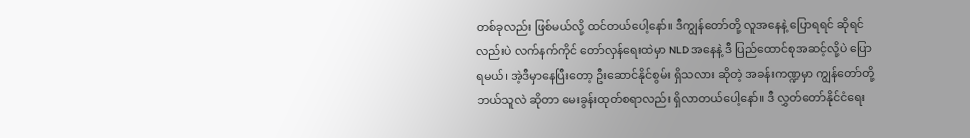တစ်ခုလည်း ဖြစ်မယ်လို့ ထင်တယ်ပေါ့နော်။ ဒီကျွန်တော်တို့ လူအနေနဲ့ ပြောရရင် ဆိုရင်လည်းပဲ လက်နက်ကိုင် တော်လှန်ရေးထဲမှာ NLD အနေနဲ့ ဒီ ပြည်ထောင်စုအဆင့်လို့ပဲ ပြောရမယ်၊ အဲ့ဒီမှာနေပြီးတော့ ဦးဆောင်နိုင်စွမ်း ရှိသလား ဆိုတဲ့ အခန်းကဏ္ဍမှာ ကျွန်တော်တို့ ဘယ်သူလဲ ဆိုတာ မေးခွန်းထုတ်စရာလည်း ရှိလာတယ်ပေါ့နော်။ ဒီ လွှတ်တော်နိုင်ငံရေး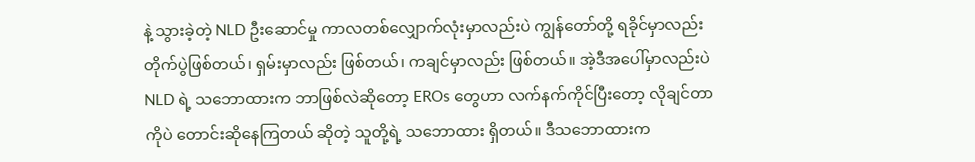နဲ့ သွားခဲ့တဲ့ NLD ဦးဆောင်မှု ကာလတစ်လျှောက်လုံးမှာလည်းပဲ ကျွန်တော်တို့ ရခိုင်မှာလည်း တိုက်ပွဲဖြစ်တယ်၊ ရှမ်းမှာလည်း ဖြစ်တယ်၊ ကချင်မှာလည်း ဖြစ်တယ်။ အဲ့ဒီအပေါ်မှာလည်းပဲ NLD ရဲ့ သဘောထားက ဘာဖြစ်လဲဆိုတော့ EROs တွေဟာ လက်နက်ကိုင်ပြီးတော့ လိုချင်တာကိုပဲ တောင်းဆိုနေကြတယ် ဆိုတဲ့ သူတို့ရဲ့ သဘောထား ရှိတယ်။ ဒီသဘောထားက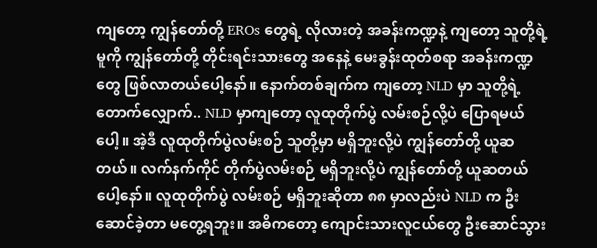ကျတော့ ကျွန်တော်တို့ EROs တွေရဲ့ လိုလားတဲ့ အခန်းကဏ္ဍနဲ့ ကျတော့ သူတို့ရဲ့ မူကို ကျွန်တော်တို့ တိုင်းရင်းသားတွေ အနေနဲ့ မေးခွန်းထုတ်စရာ အခန်းကဏ္ဍတွေ ဖြစ်လာတယ်ပေါ့နော်။ နောက်တစ်ချက်က ကျတော့ NLD မှာ သူတို့ရဲ့ တောက်လျှောက်.. NLD မှာကျတော့ လူထုတိုက်ပွဲ လမ်းစဉ်လို့ပဲ ပြောရမယ်ပေါ့။ အဲ့ဒီ လူထုတိုက်ပွဲလမ်းစဉ် သူတို့မှာ မရှိဘူးလို့ပဲ ကျွန်တော်တို့ ယူဆတယ်။ လက်နက်ကိုင် တိုက်ပွဲလမ်းစဉ် မရှိဘူးလို့ပဲ ကျွန်တော်တို့ ယူဆတယ်ပေါ့နော်။ လူထုတိုက်ပွဲ လမ်းစဉ် မရှိဘူးဆိုတာ ၈၈ မှာလည်းပဲ NLD က ဦးဆောင်ခဲ့တာ မတွေ့ရဘူး။ အဓိကတော့ ကျောင်းသားလူငယ်တွေ ဦးဆောင်သွား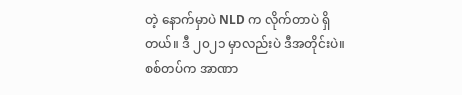တဲ့ နောက်မှာပဲ NLD က လိုက်တာပဲ ရှိတယ်။ ဒီ ၂၀၂၁ မှာလည်းပဲ ဒီအတိုင်းပဲ။ စစ်တပ်က အာဏာ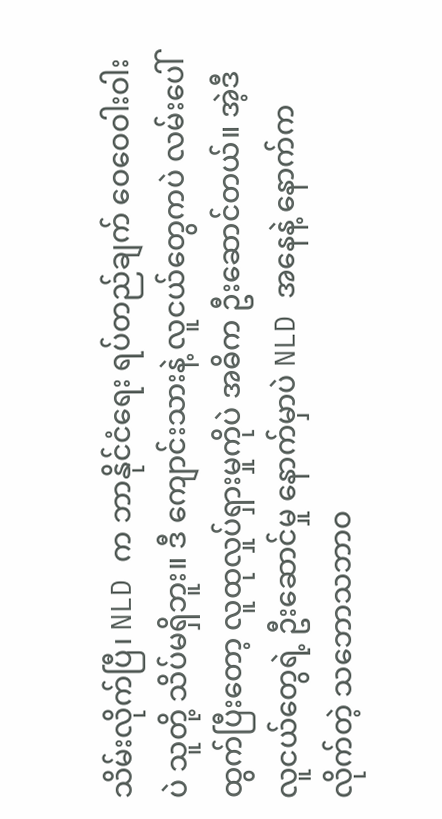သိမ်းလိုက်ပြီ၊ NLD က ဘာနိုင်ငံရေး ရပ်တည်ချက် ဝေဝေဝါးဝါးပဲ သူတို့ သိပ်မရှိဘူး။ ဒီ ကျောင်းသားနဲ့ လူငယ်တွေကပဲ လမ်းပေါ်ထွက်ပြီးတော့ လူထုလှုပ်ရှားမှုကိုပဲ အဓိက ဦးဆောင်တယ်။ အဲ့ဒီ လူငယ်တွေရဲ့ ဦးဆောင်မှု နောက်မှာပဲ NLD အနေနဲ့ နောက်ကလိုက်တဲ့ သဘောသဘာဝ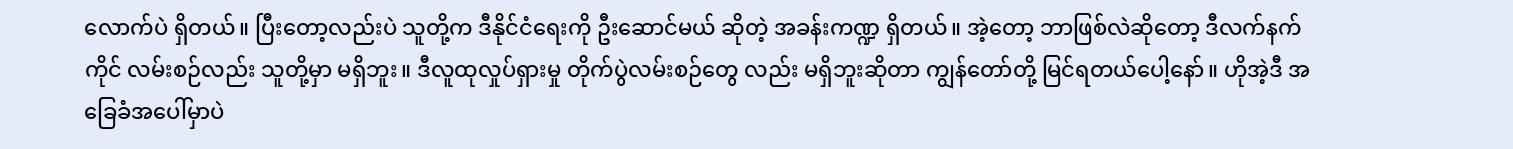လောက်ပဲ ရှိတယ်။ ပြီးတော့လည်းပဲ သူတို့က ဒီနိုင်ငံရေးကို ဦးဆောင်မယ် ဆိုတဲ့ အခန်းကဏ္ဍ ရှိတယ်။ အဲ့တော့ ဘာဖြစ်လဲဆိုတော့ ဒီလက်နက်ကိုင် လမ်းစဉ်လည်း သူတို့မှာ မရှိဘူး။ ဒီလူထုလှုပ်ရှားမှု တိုက်ပွဲလမ်းစဉ်တွေ လည်း မရှိဘူးဆိုတာ ကျွန်တော်တို့ မြင်ရတယ်ပေါ့နော်။ ဟိုအဲ့ဒီ အခြေခံအပေါ်မှာပဲ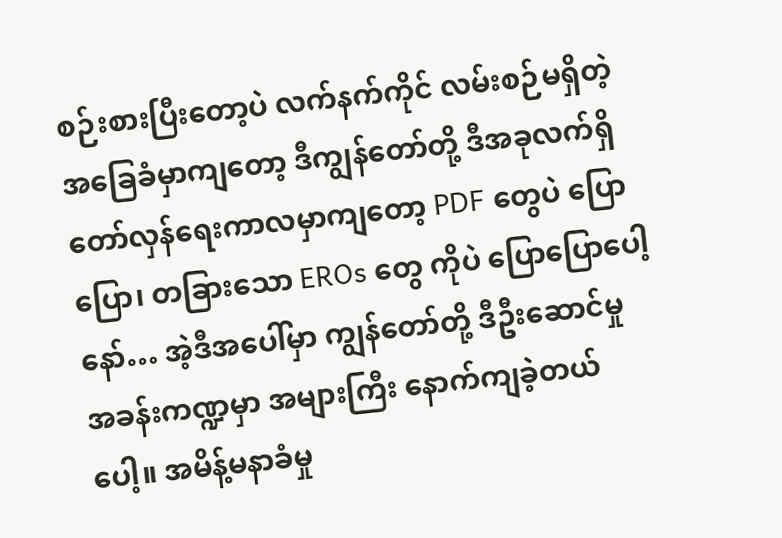စဉ်းစားပြီးတော့ပဲ လက်နက်ကိုင် လမ်းစဉ်မရှိတဲ့ အခြေခံမှာကျတော့ ဒီကျွန်တော်တို့ ဒီအခုလက်ရှိ တော်လှန်ရေးကာလမှာကျတော့ PDF တွေပဲ ပြောပြော၊ တခြားသော EROs တွေ ကိုပဲ ပြောပြောပေါ့နော်… အဲ့ဒီအပေါ်မှာ ကျွန်တော်တို့ ဒီဦးဆောင်မှု အခန်းကဏ္ဍမှာ အများကြီး နောက်ကျခဲ့တယ်ပေါ့။ အမိန့်မနာခံမှု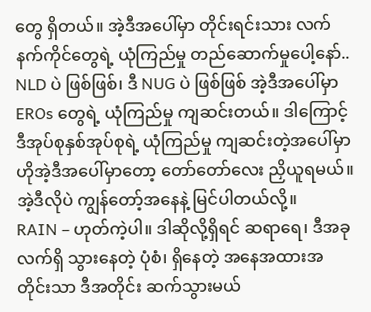တွေ ရှိတယ်။ အဲ့ဒီအပေါ်မှာ တိုင်းရင်းသား လက်နက်ကိုင်တွေရဲ့ ယုံကြည်မှု တည်ဆောက်မှုပေါ့နော်.. NLD ပဲ ဖြစ်ဖြစ်၊ ဒီ NUG ပဲ ဖြစ်ဖြစ် အဲ့ဒီအပေါ်မှာ EROs တွေရဲ့ ယုံကြည်မှု ကျဆင်းတယ်။ ဒါကြောင့် ဒီအုပ်စုနှစ်အုပ်စုရဲ့ ယုံကြည်မှု ကျဆင်းတဲ့အပေါ်မှာ ဟိုအဲ့ဒီအပေါ်မှာတော့ တော်တော်လေး ညှိယူရမယ်။ အဲ့ဒီလိုပဲ ကျွန်တော့်အနေနဲ့ မြင်ပါတယ်လို့။
RAIN – ဟုတ်ကဲ့ပါ။ ဒါဆိုလို့ရှိရင် ဆရာရေ၊ ဒီအခုလက်ရှိ သွားနေတဲ့ ပုံစံ၊ ရှိနေတဲ့ အနေအထားအတိုင်းသာ ဒီအတိုင်း ဆက်သွားမယ်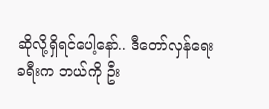ဆိုလို့ရှိရင်ပေါ့နော်.. ဒီတော်လှန်ရေး ခရီးက ဘယ်ကို ဦး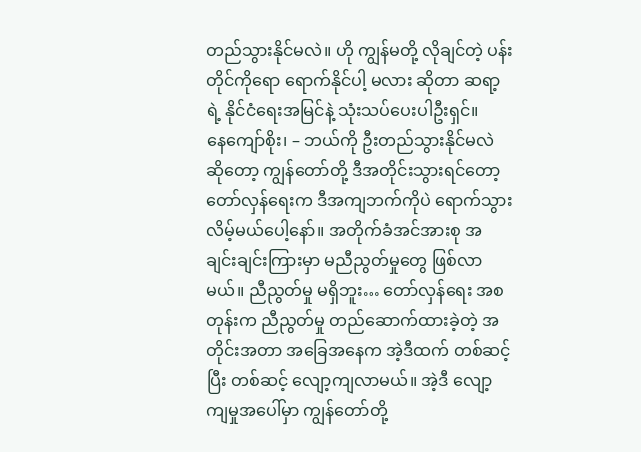တည်သွားနိုင်မလဲ။ ဟို ကျွန်မတို့ လိုချင်တဲ့ ပန်းတိုင်ကိုရော ရောက်နိုင်ပါ့ မလား ဆိုတာ ဆရာ့ရဲ့ နိုင်ငံရေးအမြင်နဲ့ သုံးသပ်ပေးပါဦးရှင်။
နေကျော်စိုး၊ – ဘယ်ကို ဦးတည်သွားနိုင်မလဲ ဆိုတော့ ကျွန်တော်တို့ ဒီအတိုင်းသွားရင်တော့ တော်လှန်ရေးက ဒီအကျဘက်ကိုပဲ ရောက်သွားလိမ့်မယ်ပေါ့နော်။ အတိုက်ခံအင်အားစု အချင်းချင်းကြားမှာ မညီညွတ်မှုတွေ ဖြစ်လာမယ်။ ညီညွတ်မှု မရှိဘူး… တော်လှန်ရေး အစတုန်းက ညီညွတ်မှု တည်ဆောက်ထားခဲ့တဲ့ အတိုင်းအတာ အခြေအနေက အဲ့ဒီထက် တစ်ဆင့်ပြီး တစ်ဆင့် လျော့ကျလာမယ်။ အဲ့ဒီ လျော့ကျမှုအပေါ်မှာ ကျွန်တော်တို့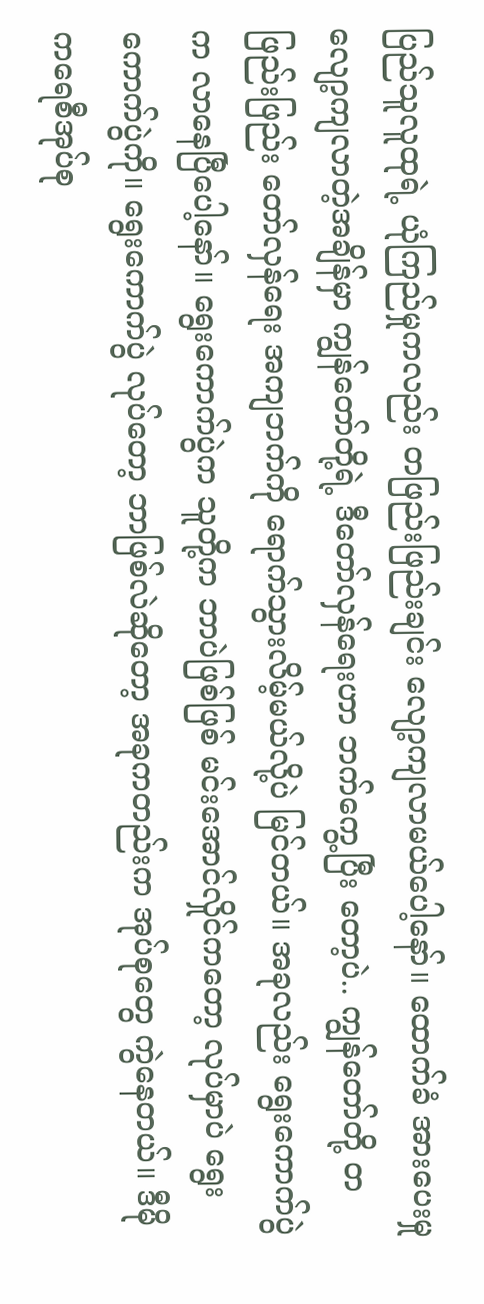ပြည်သူလူထုရဲ့ ယုံကြည်မှုကလည်း တဖြည်းဖြည်းချင်း လျော့ကျလာမယ်ပေါ့နော်။ ထောက်ခံ အားပေးမှု လျော့ကျလာတဲ့အချိန်မှာ ကျွန်တော်တို့ရဲ့ ဒီတော်လှန်ရေးဟာ ဘက်ကွေ့ပြီး တော့ပဲ.. ကျွန်တော်တို့ တဖြည်းဖြည်း တော်လှန်ရေး အကျဘက်ကို ရောက်သွားလိမ့်မယ်လို့ပဲ မြင်တယ်။ အခုလည်း ရွေးကောက်ပွဲက လာနေပြီပေါ့နော်။ ရွေးကောက်ပွဲက သူတို့က ဘာပဲဖြစ်ဖြစ် မင်းအောင်လှိုင်ကတော့ လုပ်မှာပဲ ရွေးကောက်ပွဲကို။ ရွေးကောက်ပွဲ လုပ်တော့ ဘာဖြစ်လဲဆိုတော့ အခုကတည်းက အုပ်စုတွေ ကွဲနေတယ်။ ဒီမိုကရေစီအုပ်စု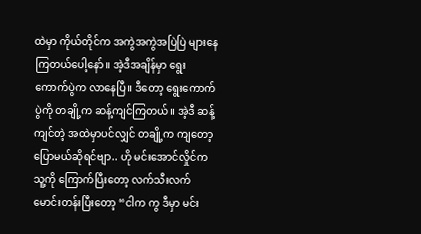ထဲမှာ ကိုယ်တိုင်က အကွဲအကွဲအပြဲပြဲ များနေကြတယ်ပေါ့နော်။ အဲ့ဒီအချိန်မှာ ရွေးကောက်ပွဲက လာနေပြီ။ ဒီတော့ ရွေးကောက်ပွဲကို တချို့က ဆန့်ကျင်ကြတယ်။ အဲ့ဒီ ဆန့်ကျင်တဲ့ အထဲမှာပင်လျှင် တချို့က ကျတော့ ပြောမယ်ဆိုရင်ဗျာ.. ဟို မင်းအောင်လှိုင်က သူ့ကို ကြောက်ပြီးတော့ လက်သီးလက်မောင်းတန်းပြီးတော့ “ငါက ကွ ဒီမှာ မင်း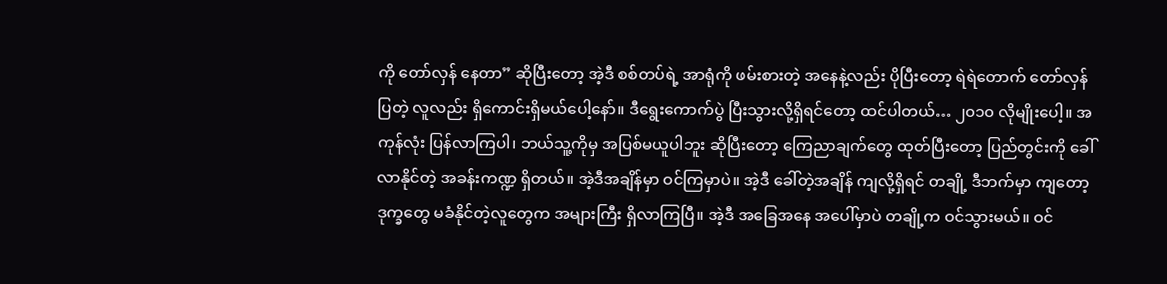ကို တော်လှန် နေတာ” ဆိုပြီးတော့ အဲ့ဒီ စစ်တပ်ရဲ့ အာရုံကို ဖမ်းစားတဲ့ အနေနဲ့လည်း ပိုပြီးတော့ ရဲရဲတောက် တော်လှန်ပြတဲ့ လူလည်း ရှိကောင်းရှိမယ်ပေါ့နော်။ ဒီရွေးကောက်ပွဲ ပြီးသွားလို့ရှိရင်တော့ ထင်ပါတယ်… ၂၀၁၀ လိုမျိုးပေါ့။ အကုန်လုံး ပြန်လာကြပါ၊ ဘယ်သူ့ကိုမှ အပြစ်မယူပါဘူး ဆိုပြီးတော့ ကြေညာချက်တွေ ထုတ်ပြီးတော့ ပြည်တွင်းကို ခေါ်လာနိုင်တဲ့ အခန်းကဏ္ဍ ရှိတယ်။ အဲ့ဒီအချိန်မှာ ဝင်ကြမှာပဲ။ အဲ့ဒီ ခေါ်တဲ့အချိန် ကျလို့ရှိရင် တချို့ ဒီဘက်မှာ ကျတော့ ဒုက္ခတွေ မခံနိုင်တဲ့လူတွေက အများကြီး ရှိလာကြပြီ။ အဲ့ဒီ အခြေအနေ အပေါ်မှာပဲ တချို့က ဝင်သွားမယ်။ ဝင်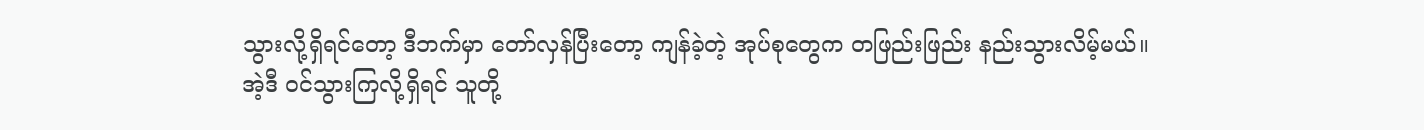သွားလို့ရှိရင်တော့ ဒီဘက်မှာ တော်လှန်ပြီးတော့ ကျန်ခဲ့တဲ့ အုပ်စုတွေက တဖြည်းဖြည်း နည်းသွားလိမ့်မယ်။ အဲ့ဒီ ဝင်သွားကြလို့ရှိရင် သူတို့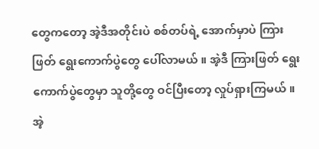တွေကတော့ အဲ့ဒီအတိုင်းပဲ စစ်တပ်ရဲ့ အောက်မှာပဲ ကြားဖြတ် ရွေးကောက်ပွဲတွေ ပေါ်လာမယ်။ အဲ့ဒီ ကြားဖြတ် ရွေးကောက်ပွဲတွေမှာ သူတို့တွေ ဝင်ပြီးတော့ လှုပ်ရှားကြမယ်။ အဲ့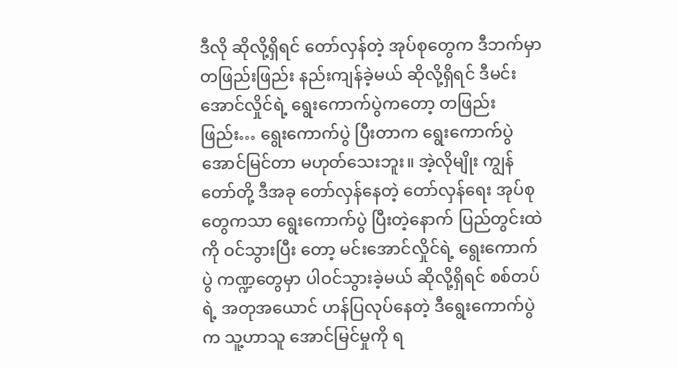ဒီလို ဆိုလို့ရှိရင် တော်လှန်တဲ့ အုပ်စုတွေက ဒီဘက်မှာ တဖြည်းဖြည်း နည်းကျန်ခဲ့မယ် ဆိုလို့ရှိရင် ဒီမင်းအောင်လှိုင်ရဲ့ ရွေးကောက်ပွဲကတော့ တဖြည်းဖြည်း… ရွေးကောက်ပွဲ ပြီးတာက ရွေးကောက်ပွဲ အောင်မြင်တာ မဟုတ်သေးဘူး။ အဲ့လိုမျိုး ကျွန်တော်တို့ ဒီအခု တော်လှန်နေတဲ့ တော်လှန်ရေး အုပ်စုတွေကသာ ရွေးကောက်ပွဲ ပြီးတဲ့နောက် ပြည်တွင်းထဲကို ဝင်သွားပြီး တော့ မင်းအောင်လှိုင်ရဲ့ ရွေးကောက်ပွဲ ကဏ္ဍတွေမှာ ပါဝင်သွားခဲ့မယ် ဆိုလို့ရှိရင် စစ်တပ်ရဲ့ အတုအယောင် ဟန်ပြလုပ်နေတဲ့ ဒီရွေးကောက်ပွဲက သူ့ဟာသူ အောင်မြင်မှုကို ရ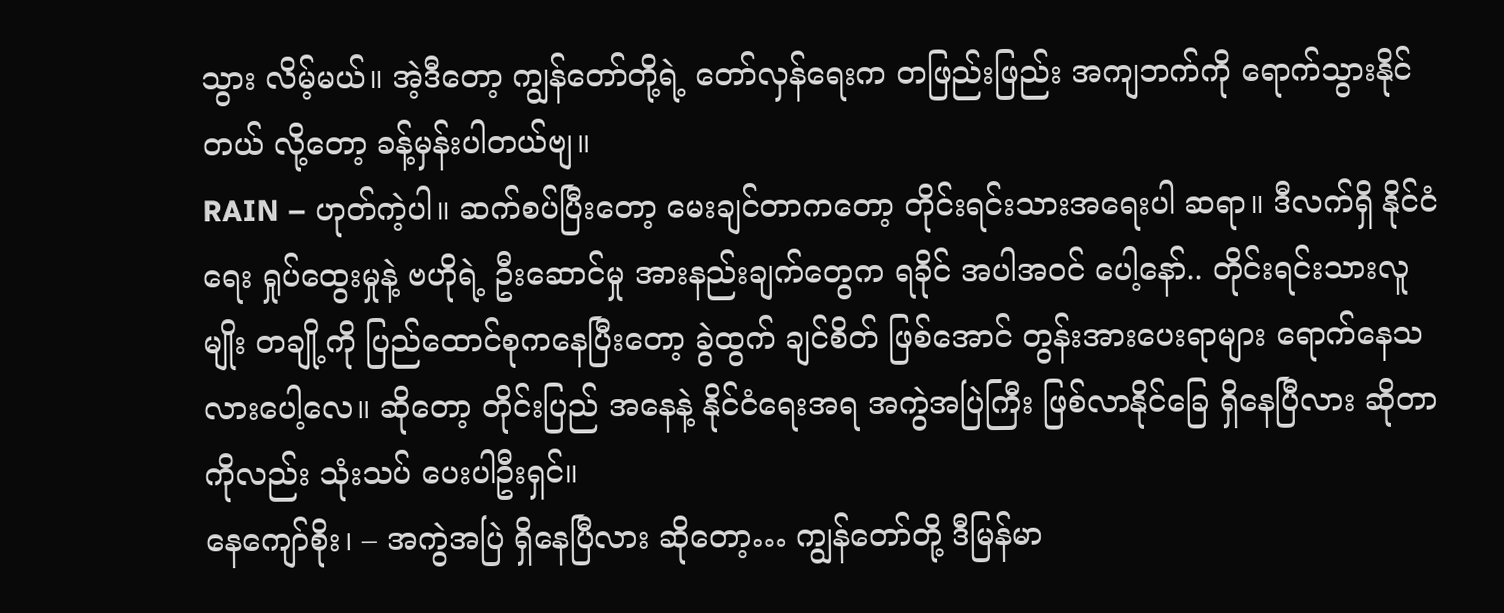သွား လိမ့်မယ်။ အဲ့ဒီတော့ ကျွန်တော်တို့ရဲ့ တော်လှန်ရေးက တဖြည်းဖြည်း အကျဘက်ကို ရောက်သွားနိုင်တယ် လို့တော့ ခန့်မှန်းပါတယ်ဗျ။
RAIN – ဟုတ်ကဲ့ပါ။ ဆက်စပ်ပြီးတော့ မေးချင်တာကတော့ တိုင်းရင်းသားအရေးပါ ဆရာ။ ဒီလက်ရှိ နိုင်ငံရေး ရှုပ်ထွေးမှုနဲ့ ဗဟိုရဲ့ ဦးဆောင်မှု အားနည်းချက်တွေက ရခိုင် အပါအဝင် ပေါ့နော်.. တိုင်းရင်းသားလူမျိုး တချို့ကို ပြည်ထောင်စုကနေပြီးတော့ ခွဲထွက် ချင်စိတ် ဖြစ်အောင် တွန်းအားပေးရာများ ရောက်နေသလားပေါ့လေ။ ဆိုတော့ တိုင်းပြည် အနေနဲ့ နိုင်ငံရေးအရ အကွဲအပြဲကြီး ဖြစ်လာနိုင်ခြေ ရှိနေပြီလား ဆိုတာကိုလည်း သုံးသပ် ပေးပါဦးရှင်။
နေကျော်စိုး၊ – အကွဲအပြဲ ရှိနေပြီလား ဆိုတော့… ကျွန်တော်တို့ ဒီမြန်မာ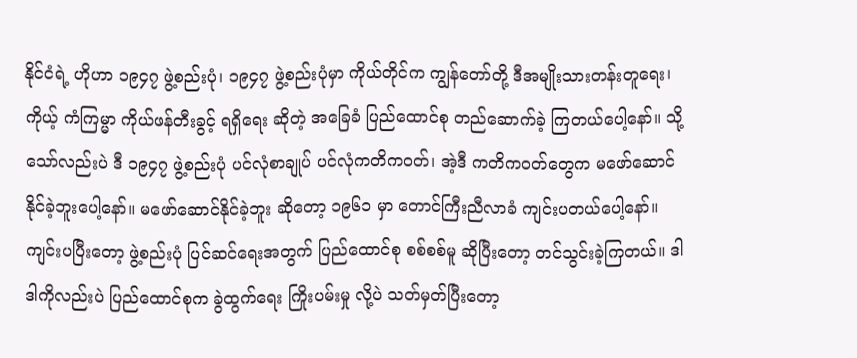နိုင်ငံရဲ့ ဟိုဟာ ၁၉၄၇ ဖွဲ့စည်းပုံ၊ ၁၉၄၇ ဖွဲ့စည်းပုံမှာ ကိုယ်တိုင်က ကျွန်တော်တို့ ဒီအမျိုးသားတန်းတူရေး၊ ကိုယ့် ကံကြမ္မာ ကိုယ်ဖန်တီးခွင့် ရရှိရေး ဆိုတဲ့ အခြေခံ ပြည်ထောင်စု တည်ဆောက်ခဲ့ ကြတယ်ပေါ့နော်။ သို့သော်လည်းပဲ ဒီ ၁၉၄၇ ဖွဲ့စည်းပုံ ပင်လုံစာချုပ် ပင်လုံကတိကဝတ်၊ အဲ့ဒီ ကတိကဝတ်တွေက မဖော်ဆောင်နိုင်ခဲ့ဘူးပေါ့နော်။ မဖော်ဆောင်နိုင်ခဲ့ဘူး ဆိုတော့ ၁၉၆၁ မှာ တောင်ကြီးညီလာခံ ကျင်းပတယ်ပေါ့နော်။ ကျင်းပပြီးတော့ ဖွဲ့စည်းပုံ ပြင်ဆင်ရေးအတွက် ပြည်ထောင်စု စစ်စစ်မူ ဆိုပြီးတော့ တင်သွင်းခဲ့ကြတယ်။ ဒါ ဒါကိုလည်းပဲ ပြည်ထောင်စုက ခွဲထွက်ရေး ကြိုးပမ်းမှု လို့ပဲ သတ်မှတ်ပြီးတော့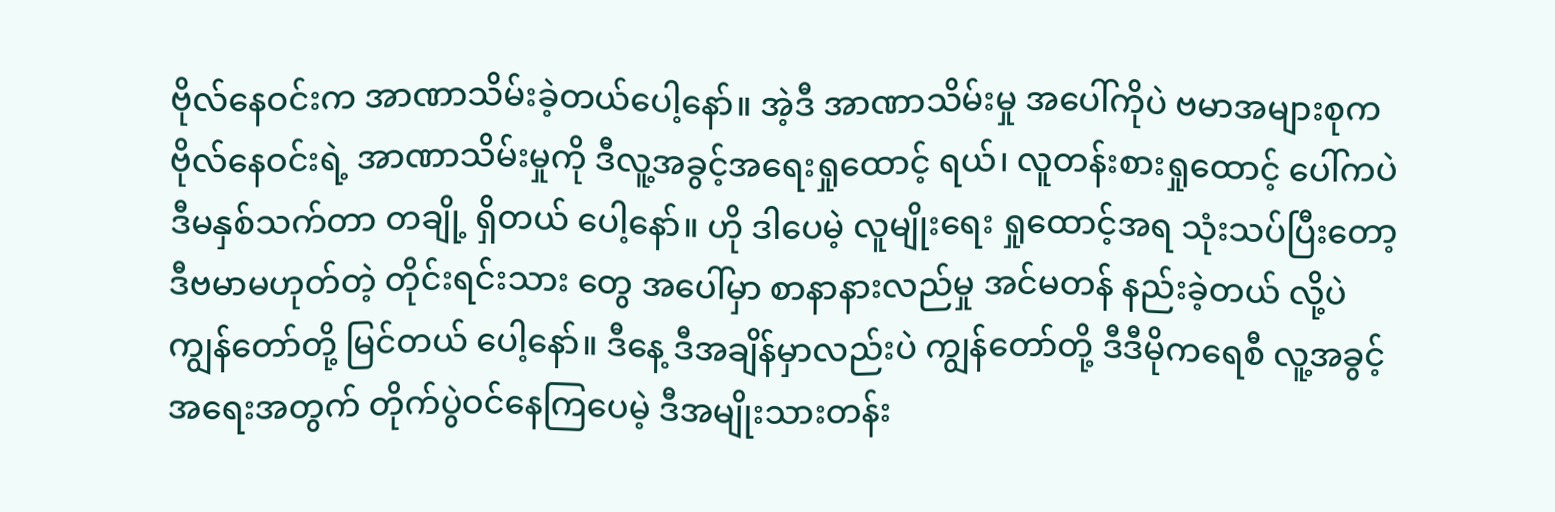ဗိုလ်နေဝင်းက အာဏာသိမ်းခဲ့တယ်ပေါ့နော်။ အဲ့ဒီ အာဏာသိမ်းမှု အပေါ်ကိုပဲ ဗမာအများစုက ဗိုလ်နေဝင်းရဲ့ အာဏာသိမ်းမှုကို ဒီလူ့အခွင့်အရေးရှုထောင့် ရယ်၊ လူတန်းစားရှုထောင့် ပေါ်ကပဲ ဒီမနှစ်သက်တာ တချို့ ရှိတယ် ပေါ့နော်။ ဟို ဒါပေမဲ့ လူမျိုးရေး ရှုထောင့်အရ သုံးသပ်ပြီးတော့ ဒီဗမာမဟုတ်တဲ့ တိုင်းရင်းသား တွေ အပေါ်မှာ စာနာနားလည်မှု အင်မတန် နည်းခဲ့တယ် လို့ပဲ ကျွန်တော်တို့ မြင်တယ် ပေါ့နော်။ ဒီနေ့ ဒီအချိန်မှာလည်းပဲ ကျွန်တော်တို့ ဒီဒီမိုကရေစီ လူ့အခွင့်အရေးအတွက် တိုက်ပွဲဝင်နေကြပေမဲ့ ဒီအမျိုးသားတန်း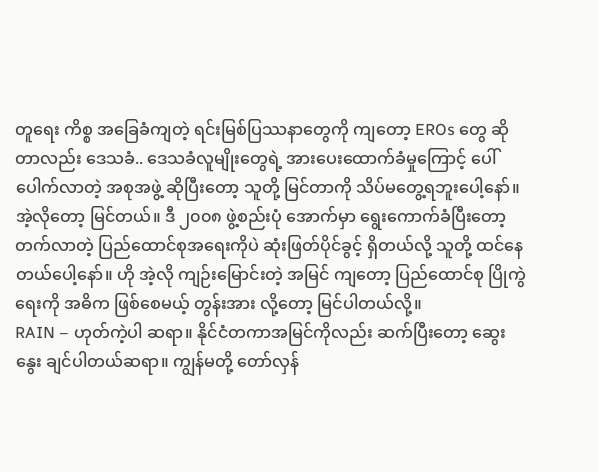တူရေး ကိစ္စ အခြေခံကျတဲ့ ရင်းမြစ်ပြဿနာတွေကို ကျတော့ EROs တွေ ဆိုတာလည်း ဒေသခံ.. ဒေသခံလူမျိုးတွေရဲ့ အားပေးထောက်ခံမှုကြောင့် ပေါ်ပေါက်လာတဲ့ အစုအဖွဲ့ ဆိုပြီးတော့ သူတို့ မြင်တာကို သိပ်မတွေ့ရဘူးပေါ့နော်။ အဲ့လိုတော့ မြင်တယ်။ ဒီ ၂၀၀၈ ဖွဲ့စည်းပုံ အောက်မှာ ရွေးကောက်ခံပြီးတော့ တက်လာတဲ့ ပြည်ထောင်စုအရေးကိုပဲ ဆုံးဖြတ်ပိုင်ခွင့် ရှိတယ်လို့ သူတို့ ထင်နေတယ်ပေါ့နော်။ ဟို အဲ့လို ကျဉ်းမြောင်းတဲ့ အမြင် ကျတော့ ပြည်ထောင်စု ပြိုကွဲရေးကို အဓိက ဖြစ်စေမယ့် တွန်းအား လို့တော့ မြင်ပါတယ်လို့။
RAIN – ဟုတ်ကဲ့ပါ ဆရာ။ နိုင်ငံတကာအမြင်ကိုလည်း ဆက်ပြီးတော့ ဆွေးနွေး ချင်ပါတယ်ဆရာ။ ကျွန်မတို့ တော်လှန်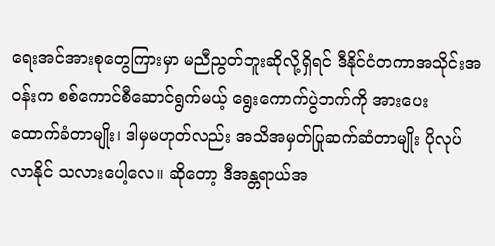ရေးအင်အားစုတွေကြားမှာ မညီညွတ်ဘူးဆိုလို့ရှိရင် ဒီနိုင်ငံတကာအသိုင်းအဝန်းက စစ်ကောင်စီဆောင်ရွက်မယ့် ရွေးကောက်ပွဲဘက်ကို အားပေး ထောက်ခံတာမျိုး၊ ဒါမှမဟုတ်လည်း အသိအမှတ်ပြုဆက်ဆံတာမျိုး ပိုလုပ်လာနိုင် သလားပေါ့လေ။ ဆိုတော့ ဒီအန္တရာယ်အ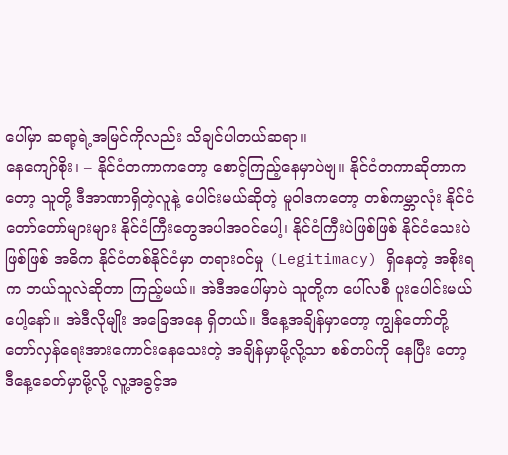ပေါ်မှာ ဆရာ့ရဲ့အမြင်ကိုလည်း သိချင်ပါတယ်ဆရာ။
နေကျော်စိုး၊ – နိုင်ငံတကာကတော့ စောင့်ကြည့်နေမှာပဲဗျ။ နိုင်ငံတကာဆိုတာကတော့ သူတို့ ဒီအာဏာရှိတဲ့လူနဲ့ ပေါင်းမယ်ဆိုတဲ့ မူဝါဒကတော့ တစ်ကမ္ဘာလုံး နိုင်ငံတော်တော်များများ နိုင်ငံကြီးတွေအပါအဝင်ပေါ့၊ နိုင်ငံကြီးပဲဖြစ်ဖြစ် နိုင်ငံသေးပဲဖြစ်ဖြစ် အဓိက နိုင်ငံတစ်နိုင်ငံမှာ တရားဝင်မှု (Legitimacy) ရှိနေတဲ့ အစိုးရက ဘယ်သူလဲဆိုတာ ကြည့်မယ်။ အဲဒီအပေါ်မှာပဲ သူတို့က ပေါ်လစီ ပူးပေါင်းမယ်ပေါ့နော်။ အဲဒီလိုမျိုး အခြေအနေ ရှိတယ်။ ဒီနေ့အချိန်မှာတော့ ကျွန်တော်တို့ တော်လှန်ရေးအားကောင်းနေသေးတဲ့ အချိန်မှာမို့လို့သာ စစ်တပ်ကို နေပြီး တော့ ဒီနေ့ခေတ်မှာမို့လို့ လူ့အခွင့်အ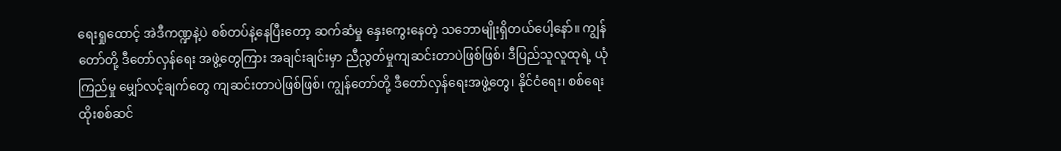ရေးရှုထောင့် အဲဒီကဏ္ဍနဲ့ပဲ စစ်တပ်နဲ့နေပြီးတော့ ဆက်ဆံမှု နှေးကွေးနေတဲ့ သဘောမျိုးရှိတယ်ပေါ့နော်။ ကျွန်တော်တို့ ဒီတော်လှန်ရေး အဖွဲ့တွေကြား အချင်းချင်းမှာ ညီညွတ်မှုကျဆင်းတာပဲဖြစ်ဖြစ်၊ ဒီပြည်သူလူထုရဲ့ ယုံကြည်မှု မျှော်လင့်ချက်တွေ ကျဆင်းတာပဲဖြစ်ဖြစ်၊ ကျွန်တော်တို့ ဒီတော်လှန်ရေးအဖွဲ့တွေ၊ နိုင်ငံရေး၊ စစ်ရေး ထိုးစစ်ဆင်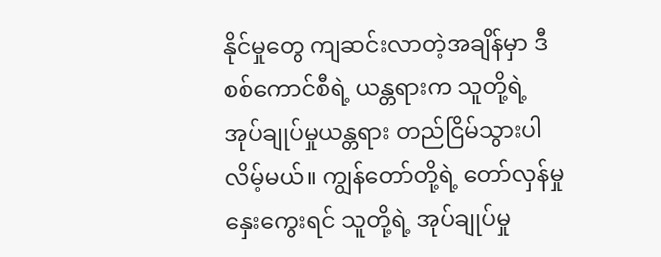နိုင်မှုတွေ ကျဆင်းလာတဲ့အချိန်မှာ ဒီစစ်ကောင်စီရဲ့ ယန္တရားက သူတို့ရဲ့ အုပ်ချုပ်မှုယန္တရား တည်ငြိမ်သွားပါလိမ့်မယ်။ ကျွန်တော်တို့ရဲ့ တော်လှန်မှု နှေးကွေးရင် သူတို့ရဲ့ အုပ်ချုပ်မှု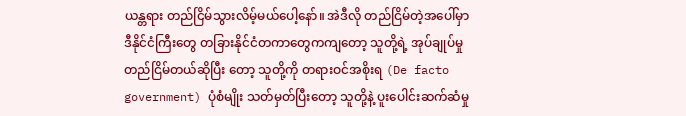ယန္တရား တည်ငြိမ်သွားလိမ့်မယ်ပေါ့နော်။ အဲဒီလို တည်ငြိမ်တဲ့အပေါ်မှာ ဒီနိုင်ငံကြီးတွေ တခြားနိုင်ငံတကာတွေကကျတော့ သူတို့ရဲ့ အုပ်ချုပ်မှု တည်ငြိမ်တယ်ဆိုပြီး တော့ သူတို့ကို တရားဝင်အစိုးရ (De facto government) ပုံစံမျိုး သတ်မှတ်ပြီးတော့ သူတို့နဲ့ ပူးပေါင်းဆက်ဆံမှု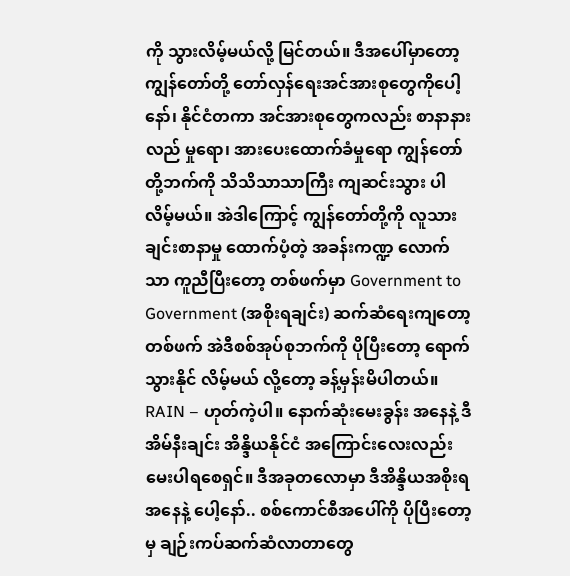ကို သွားလိမ့်မယ်လို့ မြင်တယ်။ ဒီအပေါ်မှာတော့ ကျွန်တော်တို့ တော်လှန်ရေးအင်အားစုတွေကိုပေါ့နော်၊ နိုင်ငံတကာ အင်အားစုတွေကလည်း စာနာနားလည် မှုရော၊ အားပေးထောက်ခံမှုရော ကျွန်တော်တို့ဘက်ကို သိသိသာသာကြီး ကျဆင်းသွား ပါလိမ့်မယ်။ အဲဒါကြောင့် ကျွန်တော်တို့ကို လူသားချင်းစာနာမှု ထောက်ပံ့တဲ့ အခန်းကဏ္ဍ လောက်သာ ကူညီပြီးတော့ တစ်ဖက်မှာ Government to Government (အစိုးရချင်း) ဆက်ဆံရေးကျတော့ တစ်ဖက် အဲဒီစစ်အုပ်စုဘက်ကို ပိုပြီးတော့ ရောက်သွားနိုင် လိမ့်မယ် လို့တော့ ခန့်မှန်းမိပါတယ်။
RAIN – ဟုတ်ကဲ့ပါ။ နောက်ဆုံးမေးခွန်း အနေနဲ့ ဒီ အိမ်နီးချင်း အိန္ဒိယနိုင်ငံ အကြောင်းလေးလည်း မေးပါရစေရှင်။ ဒီအခုတလောမှာ ဒီအိန္ဒိယအစိုးရ အနေနဲ့ ပေါ့နော်.. စစ်ကောင်စီအပေါ်ကို ပိုပြီးတော့မှ ချဉ်းကပ်ဆက်ဆံလာတာတွေ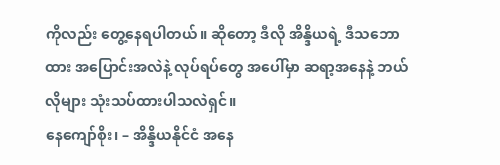ကိုလည်း တွေ့နေရပါတယ်။ ဆိုတော့ ဒီလို အိန္ဒိယရဲ့ ဒီသဘောထား အပြောင်းအလဲနဲ့ လုပ်ရပ်တွေ အပေါ်မှာ ဆရာ့အနေနဲ့ ဘယ်လိုများ သုံးသပ်ထားပါသလဲရှင်။
နေကျော်စိုး၊ – အိန္ဒိယနိုင်ငံ အနေ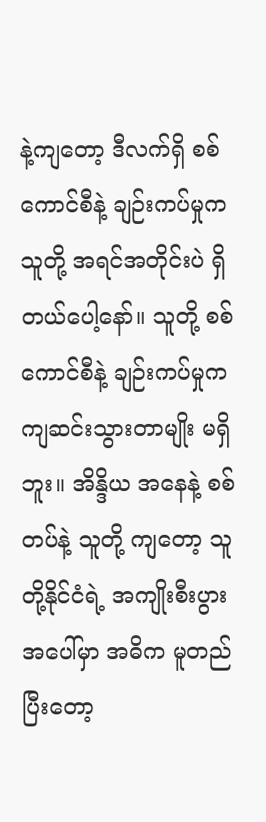နဲ့ကျတော့ ဒီလက်ရှိ စစ်ကောင်စီနဲ့ ချဉ်းကပ်မှုက သူတို့ အရင်အတိုင်းပဲ ရှိတယ်ပေါ့နော်။ သူတို့ စစ်ကောင်စီနဲ့ ချဉ်းကပ်မှုက ကျဆင်းသွားတာမျိုး မရှိဘူး။ အိန္ဒိယ အနေနဲ့ စစ်တပ်နဲ့ သူတို့ ကျတော့ သူတို့နိုင်ငံရဲ့ အကျိုးစီးပွား အပေါ်မှာ အဓိက မူတည်ပြီးတော့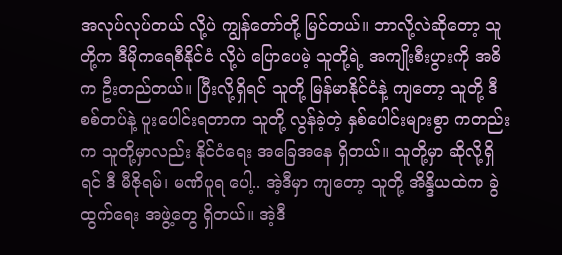အလုပ်လုပ်တယ် လို့ပဲ ကျွန်တော်တို့ မြင်တယ်။ ဘာလို့လဲဆိုတော့ သူတို့က ဒီမိုကရေစီနိုင်ငံ လို့ပဲ ပြောပေမဲ့ သူတို့ရဲ့ အကျိုးစီးပွားကို အဓိက ဦးတည်တယ်။ ပြီးလို့ရှိရင် သူတို့ မြန်မာနိုင်ငံနဲ့ ကျတော့ သူတို့ ဒီစစ်တပ်နဲ့ ပူးပေါင်းရတာက သူတို့ လွန်ခဲ့တဲ့ နှစ်ပေါင်းများစွာ ကတည်းက သူတို့မှာလည်း နိုင်ငံရေး အခြေအနေ ရှိတယ်။ သူတို့မှာ ဆိုလို့ရှိရင် ဒီ မီဇိုရမ်၊ မဏိပူရ ပေါ့.. အဲ့ဒီမှာ ကျတော့ သူတို့ အိန္ဒိယထဲက ခွဲထွက်ရေး အဖွဲ့တွေ ရှိတယ်။ အဲ့ဒီ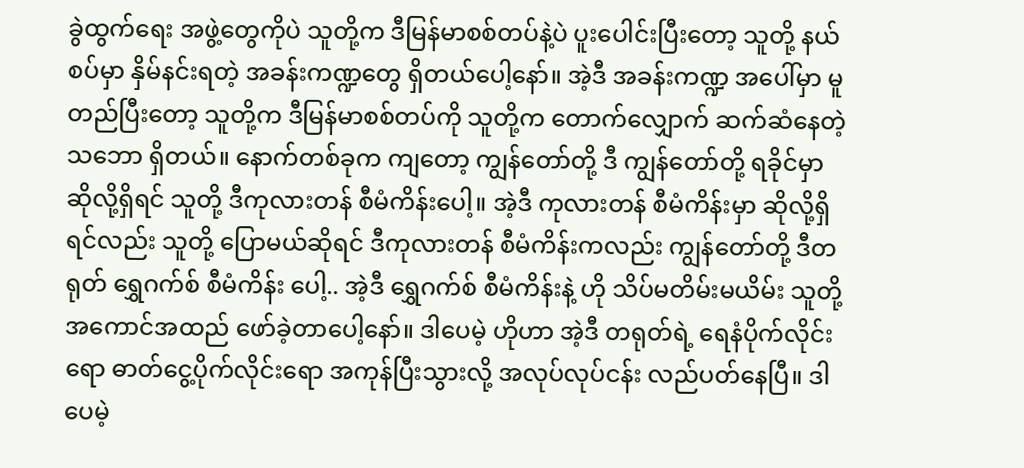ခွဲထွက်ရေး အဖွဲ့တွေကိုပဲ သူတို့က ဒီမြန်မာစစ်တပ်နဲ့ပဲ ပူးပေါင်းပြီးတော့ သူတို့ နယ်စပ်မှာ နှိမ်နင်းရတဲ့ အခန်းကဏ္ဍတွေ ရှိတယ်ပေါ့နော်။ အဲ့ဒီ အခန်းကဏ္ဍ အပေါ်မှာ မူတည်ပြီးတော့ သူတို့က ဒီမြန်မာစစ်တပ်ကို သူတို့က တောက်လျှောက် ဆက်ဆံနေတဲ့ သဘော ရှိတယ်။ နောက်တစ်ခုက ကျတော့ ကျွန်တော်တို့ ဒီ ကျွန်တော်တို့ ရခိုင်မှာ ဆိုလို့ရှိရင် သူတို့ ဒီကုလားတန် စီမံကိန်းပေါ့။ အဲ့ဒီ ကုလားတန် စီမံကိန်းမှာ ဆိုလို့ရှိရင်လည်း သူတို့ ပြောမယ်ဆိုရင် ဒီကုလားတန် စီမံကိန်းကလည်း ကျွန်တော်တို့ ဒီတရုတ် ရွှေဂက်စ် စီမံကိန်း ပေါ့.. အဲ့ဒီ ရွှေဂက်စ် စီမံကိန်းနဲ့ ဟို သိပ်မတိမ်းမယိမ်း သူတို့ အကောင်အထည် ဖော်ခဲ့တာပေါ့နော်။ ဒါပေမဲ့ ဟိုဟာ အဲ့ဒီ တရုတ်ရဲ့ ရေနံပိုက်လိုင်းရော ဓာတ်ငွေ့ပိုက်လိုင်းရော အကုန်ပြီးသွားလို့ အလုပ်လုပ်ငန်း လည်ပတ်နေပြီ။ ဒါပေမဲ့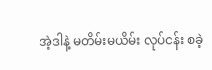အဲ့ဒါနဲ့ မတိမ်းမယိမ်း လုပ်ငန်း စခဲ့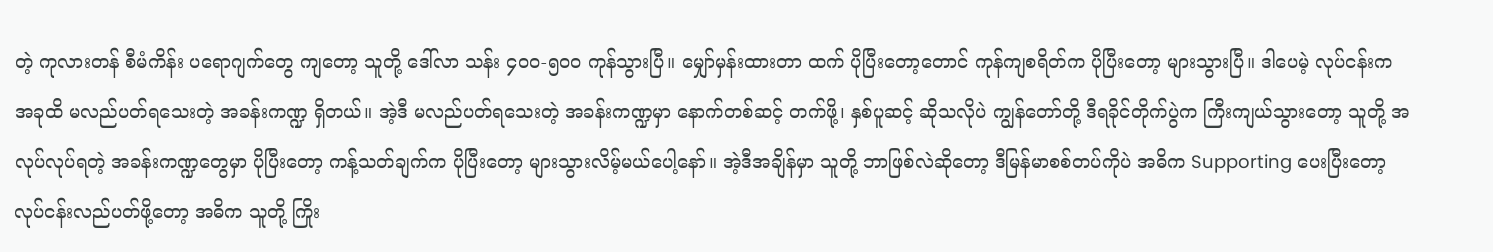တဲ့ ကုလားတန် စီမံကိန်း ပရောဂျက်တွေ ကျတော့ သူတို့ ဒေါ်လာ သန်း ၄၀၀-၅၀၀ ကုန်သွားပြီ။ မျှော်မှန်းထားတာ ထက် ပိုပြီးတော့တောင် ကုန်ကျစရိတ်က ပိုပြီးတော့ များသွားပြီ။ ဒါပေမဲ့ လုပ်ငန်းက အခုထိ မလည်ပတ်ရသေးတဲ့ အခန်းကဏ္ဍ ရှိတယ်။ အဲ့ဒီ မလည်ပတ်ရသေးတဲ့ အခန်းကဏ္ဍမှာ နောက်တစ်ဆင့် တက်ဖို့၊ နှစ်ပူဆင့် ဆိုသလိုပဲ ကျွန်တော်တို့ ဒီရခိုင်တိုက်ပွဲက ကြီးကျယ်သွားတော့ သူတို့ အလုပ်လုပ်ရတဲ့ အခန်းကဏ္ဍတွေမှာ ပိုပြီးတော့ ကန့်သတ်ချက်က ပိုပြီးတော့ များသွားလိမ့်မယ်ပေါ့နော်။ အဲ့ဒီအချိန်မှာ သူတို့ ဘာဖြစ်လဲဆိုတော့ ဒီမြန်မာစစ်တပ်ကိုပဲ အဓိက Supporting ပေးပြီးတော့ လုပ်ငန်းလည်ပတ်ဖို့တော့ အဓိက သူတို့ ကြိုး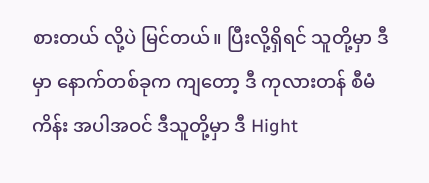စားတယ် လို့ပဲ မြင်တယ်။ ပြီးလို့ရှိရင် သူတို့မှာ ဒီမှာ နောက်တစ်ခုက ကျတော့ ဒီ ကုလားတန် စီမံကိန်း အပါအဝင် ဒီသူတို့မှာ ဒီ Hight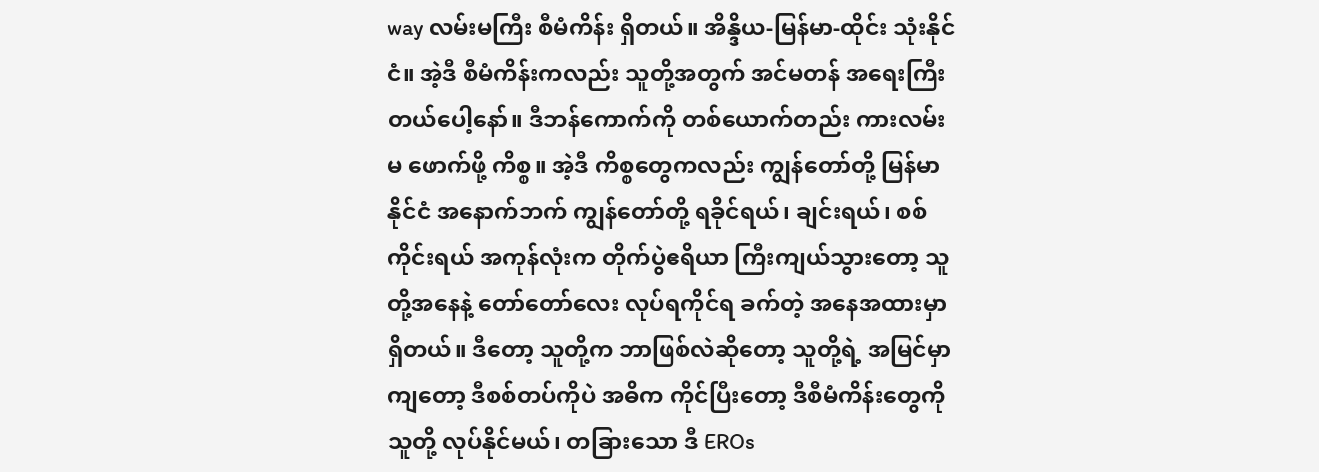way လမ်းမကြီး စီမံကိန်း ရှိတယ်။ အိန္ဒိယ-မြန်မာ-ထိုင်း သုံးနိုင်ငံ။ အဲ့ဒီ စီမံကိန်းကလည်း သူတို့အတွက် အင်မတန် အရေးကြီးတယ်ပေါ့နော်။ ဒီဘန်ကောက်ကို တစ်ယောက်တည်း ကားလမ်းမ ဖောက်ဖို့ ကိစ္စ။ အဲ့ဒီ ကိစ္စတွေကလည်း ကျွန်တော်တို့ မြန်မာနိုင်ငံ အနောက်ဘက် ကျွန်တော်တို့ ရခိုင်ရယ်၊ ချင်းရယ်၊ စစ်ကိုင်းရယ် အကုန်လုံးက တိုက်ပွဲဧရိယာ ကြီးကျယ်သွားတော့ သူတို့အနေနဲ့ တော်တော်လေး လုပ်ရကိုင်ရ ခက်တဲ့ အနေအထားမှာ ရှိတယ်။ ဒီတော့ သူတို့က ဘာဖြစ်လဲဆိုတော့ သူတို့ရဲ့ အမြင်မှာ ကျတော့ ဒီစစ်တပ်ကိုပဲ အဓိက ကိုင်ပြီးတော့ ဒီစီမံကိန်းတွေကို သူတို့ လုပ်နိုင်မယ်၊ တခြားသော ဒီ EROs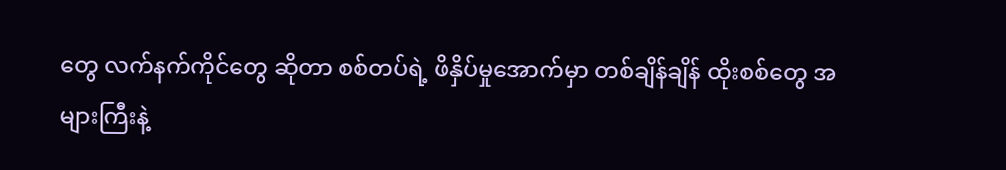တွေ လက်နက်ကိုင်တွေ ဆိုတာ စစ်တပ်ရဲ့ ဖိနှိပ်မှုအောက်မှာ တစ်ချိန်ချိန် ထိုးစစ်တွေ အများကြီးနဲ့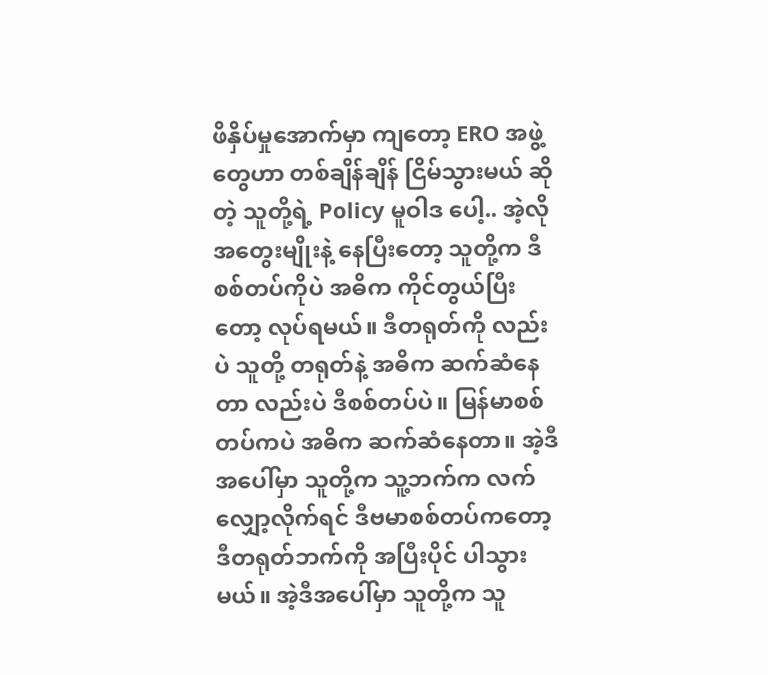ဖိနှိပ်မှုအောက်မှာ ကျတော့ ERO အဖွဲ့တွေဟာ တစ်ချိန်ချိန် ငြိမ်သွားမယ် ဆိုတဲ့ သူတို့ရဲ့ Policy မူဝါဒ ပေါ့.. အဲ့လို အတွေးမျိုးနဲ့ နေပြီးတော့ သူတို့က ဒီစစ်တပ်ကိုပဲ အဓိက ကိုင်တွယ်ပြီးတော့ လုပ်ရမယ်။ ဒီတရုတ်ကို လည်းပဲ သူတို့ တရုတ်နဲ့ အဓိက ဆက်ဆံနေတာ လည်းပဲ ဒီစစ်တပ်ပဲ။ မြန်မာစစ်တပ်ကပဲ အဓိက ဆက်ဆံနေတာ။ အဲ့ဒီအပေါ်မှာ သူတို့က သူ့ဘက်က လက်လျှော့လိုက်ရင် ဒီဗမာစစ်တပ်ကတော့ ဒီတရုတ်ဘက်ကို အပြီးပိုင် ပါသွားမယ်။ အဲ့ဒီအပေါ်မှာ သူတို့က သူ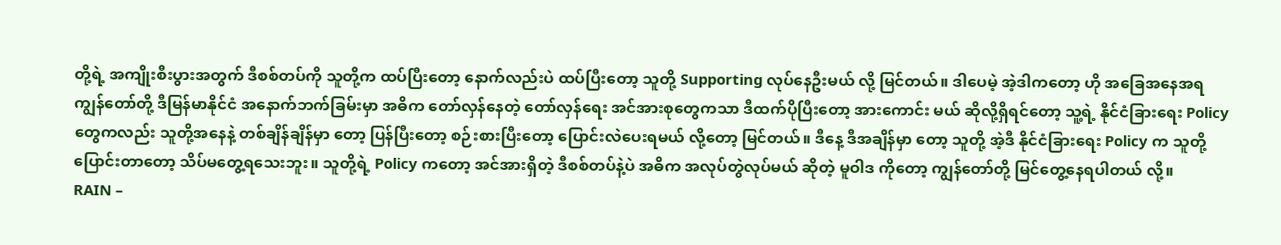တို့ရဲ့ အကျိုးစီးပွားအတွက် ဒီစစ်တပ်ကို သူတို့က ထပ်ပြီးတော့ နောက်လည်းပဲ ထပ်ပြီးတော့ သူတို့ Supporting လုပ်နေဦးမယ် လို့ မြင်တယ်။ ဒါပေမဲ့ အဲ့ဒါကတော့ ဟို အခြေအနေအရ ကျွန်တော်တို့ ဒီမြန်မာနိုင်ငံ အနောက်ဘက်ခြမ်းမှာ အဓိက တော်လှန်နေတဲ့ တော်လှန်ရေး အင်အားစုတွေကသာ ဒီထက်ပိုပြီးတော့ အားကောင်း မယ် ဆိုလို့ရှိရင်တော့ သူ့ရဲ့ နိုင်ငံခြားရေး Policy တွေကလည်း သူတို့အနေနဲ့ တစ်ချိန်ချိန်မှာ တော့ ပြန်ပြီးတော့ စဉ်းစားပြီးတော့ ပြောင်းလဲပေးရမယ် လို့တော့ မြင်တယ်။ ဒီနေ့ ဒီအချိန်မှာ တော့ သူတို့ အဲ့ဒီ နိုင်ငံခြားရေး Policy က သူတို့ ပြောင်းတာတော့ သိပ်မတွေ့ရသေးဘူး။ သူတို့ရဲ့ Policy ကတော့ အင်အားရှိတဲ့ ဒီစစ်တပ်နဲ့ပဲ အဓိက အလုပ်တွဲလုပ်မယ် ဆိုတဲ့ မူဝါဒ ကိုတော့ ကျွန်တော်တို့ မြင်တွေ့နေရပါတယ် လို့။
RAIN –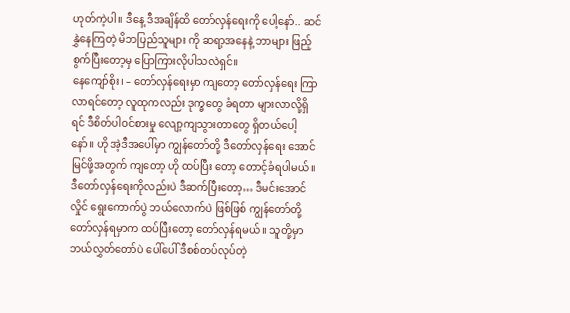ဟုတ်ကဲ့ပါ။ ဒီနေ့ ဒီအချိန်ထိ တော်လှန်ရေးကို ပေါ့နော်.. ဆင်နွှဲနေကြတဲ့ မိဘပြည်သူများ ကို ဆရာ့အနေနဲ့ ဘာများ ဖြည့်စွက်ပြီးတော့မှ ပြောကြားလိုပါသလဲရှင်။
နေကျော်စိုး၊ – တော်လှန်ရေးမှာ ကျတော့ တော်လှန်ရေး ကြာလာရင်တော့ လူထုကလည်း ဒုက္ခတွေ ခံရတာ များလာလို့ရှိရင် ဒီစိတ်ပါဝင်စားမှု လျော့ကျသွားတာတွေ ရှိတယ်ပေါ့နော်။ ဟို အဲ့ဒီအပေါ်မှာ ကျွန်တော်တို့ ဒီတော်လှန်ရေး အောင်မြင်ဖို့အတွက် ကျတော့ ဟို ထပ်ပြီး တော့ တောင့်ခံရပါမယ်။ ဒီတော်လှန်ရေးကိုလည်းပဲ ဒီဆက်ပြီးတော့… ဒီမင်းအောင်လှိုင် ရွေးကောက်ပွဲ ဘယ်လောက်ပဲ ဖြစ်ဖြစ် ကျွန်တော်တို့ တော်လှန်ရမှာက ထပ်ပြီးတော့ တော်လှန်ရမယ်။ သူတို့မှာ ဘယ်လွှတ်တော်ပဲ ပေါ်ပေါ် ဒီစစ်တပ်လုပ်တဲ့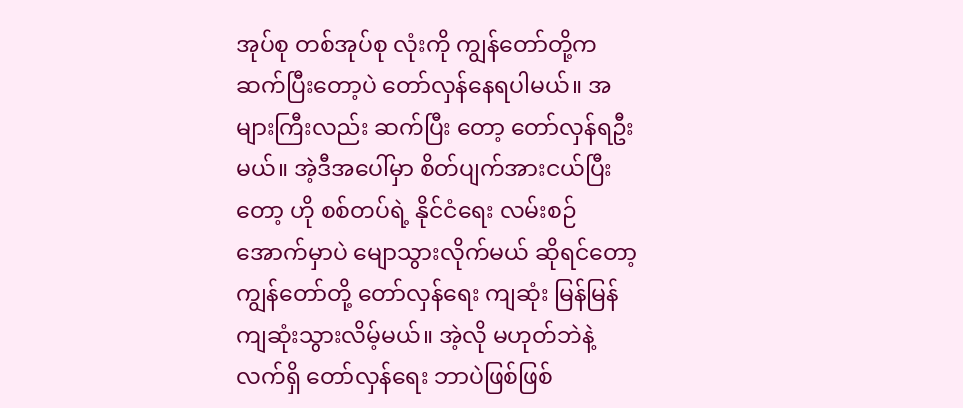အုပ်စု တစ်အုပ်စု လုံးကို ကျွန်တော်တို့က ဆက်ပြီးတော့ပဲ တော်လှန်နေရပါမယ်။ အများကြီးလည်း ဆက်ပြီး တော့ တော်လှန်ရဦးမယ်။ အဲ့ဒီအပေါ်မှာ စိတ်ပျက်အားငယ်ပြီးတော့ ဟို စစ်တပ်ရဲ့ နိုင်ငံရေး လမ်းစဉ် အောက်မှာပဲ မျောသွားလိုက်မယ် ဆိုရင်တော့ ကျွန်တော်တို့ တော်လှန်ရေး ကျဆုံး မြန်မြန်ကျဆုံးသွားလိမ့်မယ်။ အဲ့လို မဟုတ်ဘဲနဲ့ လက်ရှိ တော်လှန်ရေး ဘာပဲဖြစ်ဖြစ်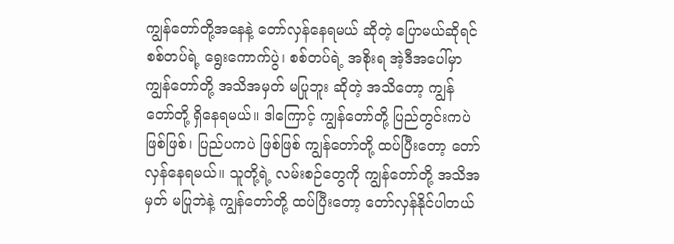ကျွန်တော်တို့အနေနဲ့ တော်လှန်နေရမယ် ဆိုတဲ့ ပြောမယ်ဆိုရင် စစ်တပ်ရဲ့ ရွေးကောက်ပွဲ၊ စစ်တပ်ရဲ့ အစိုးရ အဲ့ဒီအပေါ်မှာ ကျွန်တော်တို့ အသိအမှတ် မပြုဘူး ဆိုတဲ့ အသိတော့ ကျွန်တော်တို့ ရှိနေရမယ်။ ဒါကြောင့် ကျွန်တော်တို့ ပြည်တွင်းကပဲ ဖြစ်ဖြစ်၊ ပြည်ပကပဲ ဖြစ်ဖြစ် ကျွန်တော်တို့ ထပ်ပြီးတော့ တော်လှန်နေရမယ်။ သူတို့ရဲ့ လမ်းစဉ်တွေကို ကျွန်တော်တို့ အသိအမှတ် မပြုဘဲနဲ့ ကျွန်တော်တို့ ထပ်ပြီးတော့ တော်လှန်နိုင်ပါတယ်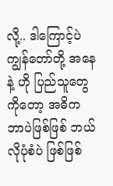လို့.. ဒါကြောင့်ပဲ ကျွန်တော်တို့ အနေနဲ့ ဟို ပြည်သူတွေကိုတော့ အဓိက ဘာပဲဖြစ်ဖြစ် ဘယ်လိုပုံစံပဲ ဖြစ်ဖြစ်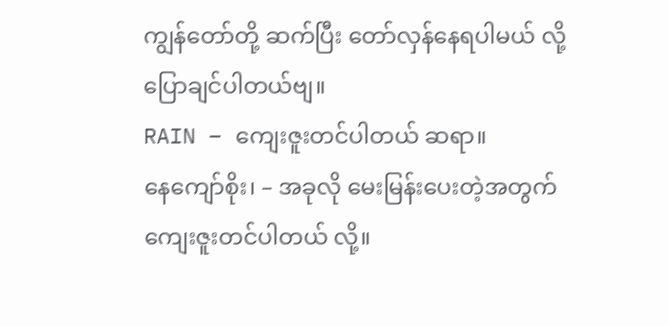ကျွန်တော်တို့ ဆက်ပြီး တော်လှန်နေရပါမယ် လို့ ပြောချင်ပါတယ်ဗျ။
RAIN – ကျေးဇူးတင်ပါတယ် ဆရာ။
နေကျော်စိုး၊ – အခုလို မေးမြန်းပေးတဲ့အတွက် ကျေးဇူးတင်ပါတယ် လို့။